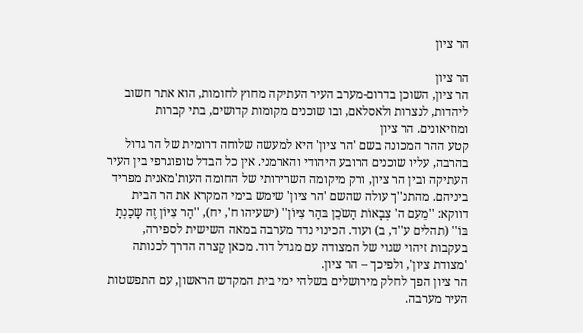הר ציון

הר ציון
הר ציון, השוכן בדרום-מערב העיר העתיקה מחוץ לחומות, הוא אתר חשוב ליהדות, לנצרות ולאסלאם, ובו שוכנים מקומות קדושים, בתי קברות ומוזיאונים. הר ציון
קטע ההר המכונה בשם 'הר ציון' היא למעשה שלוחה דרומית של הר גדול בהרבה, עליו שוכנים הרובע היהודי והארמני. אין כל הבדל טופוגרפי בין העיר העתיקה ובין הר ציון, ורק מיקומה השרירותי של החומה העות'מאנית מפריד ביניהם. מהתנ''ך עולה שהשם 'הר ציון' שימש בימי המקרא את הר הבית דווקא: ''מֵעִם ה' צְבָאוֹת הַשֹכֵן בּהַר צִיּוֹן'' (ישעיהו ח', יח), ''הַר צִיּוֹן זֶה שָכַנְתָ בּוֹ'' (תהלים ע''ד, ב) ועוד. הכינוי נדד מערבה במאה השישית לספירה, בעקבות זיהוי שגוי של המצודה עם מגדל דוד. מכאן קָצרה הדרך לכנותה 'מצודת ציון', ולפיכך – הר ציון.
הר ציון הפך לחלק מירושלים בשלהי ימי בית המקדש הראשון, עם התפשטות העיר מערבה.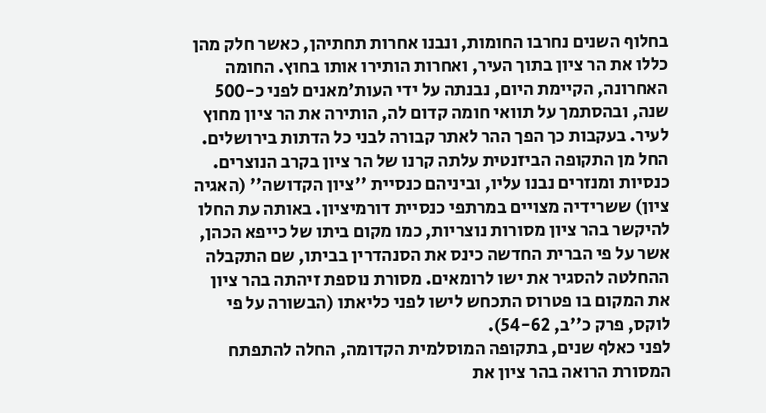בחלוף השנים נחרבו החומות, ונבנו אחרות תחתיהן, כאשר חלק מהן כללו את הר ציון בתוך העיר, ואחרות הותירו אותו בחוץ. החומה האחרונה, הקיימת היום, נבנתה על ידי העות'מאנים לפני כ-500 שנה, ובהסתמך על תוואי חומה קדום לה, הותירה את הר ציון מחוץ לעיר. בעקבות כך הפך ההר לאתר קבורה לבני כל הדתות בירושלים.
החל מן התקופה הביזנטית עלתה קרנו של הר ציון בקרב הנוצרים. כנסיות ומנזרים נבנו עליו, וביניהם כנסיית ''ציון הקדושה'' (האגיה ציון) ששרידיה מצויים במרתפי כנסיית דורמיציון. באותה עת החלו להיקשר בהר ציון מסורות נוצריות, כמו מקום ביתו של כייפא הכהן, אשר על פי הברית החדשה כינס את הסנהדרין בביתו, שם התקבלה ההחלטה להסגיר את ישו לרומאים. מסורת נוספת זיהתה בהר ציון את המקום בו פטרוס התכחש לישו לפני כליאתו (הבשורה על פי לוקס, פרק כ''ב, 54-62).
לפני כאלף שנים, בתקופה המוסלמית הקדומה, החלה להתפתח המסורת הרואה בהר ציון את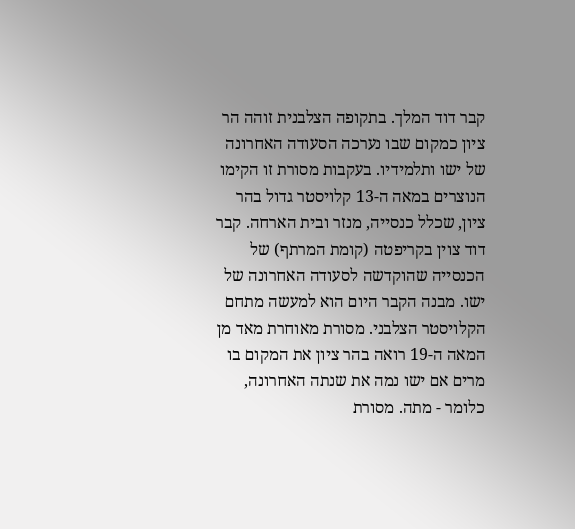קבר דוד המלך. בתקופה הצלבנית זוהה הר ציון כמקום שבו נערכה הסעודה האחרונה של ישו ותלמידיו. בעקבות מסורת זו הקימו הנוצרים במאה ה-13 קלויסטר גדול בהר ציון, שכלל כנסייה, מנזר ובית הארחה. קבר דוד צוין בקריפטה (קומת המרתף) של הכנסייה שהוקדשה לסעודה האחרונה של ישו. מבנה הקבר היום הוא למעשה מתחם הקלויסטר הצלבני. מסורת מאוחרת מאד מן המאה ה-19 רואה בהר ציון את המקום בו מרים אם ישו נמה את שנתה האחרונה, כלומר - מתה. מסורת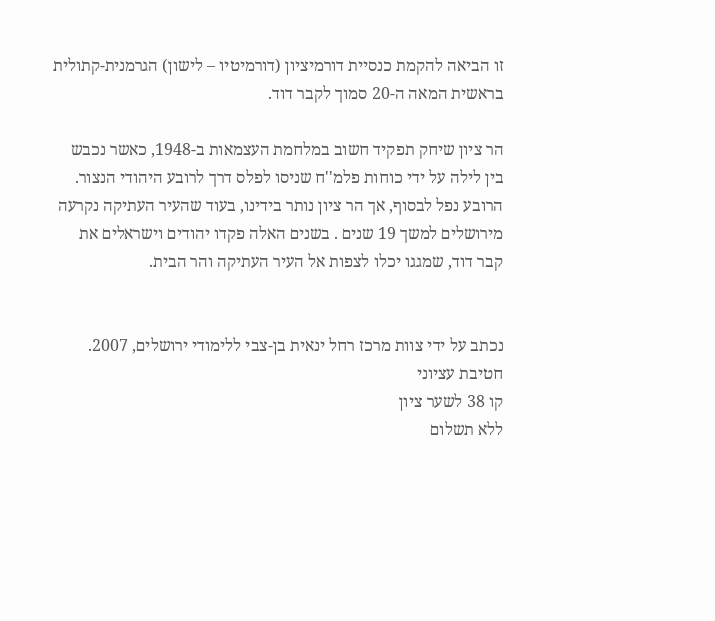זו הביאה להקמת כנסיית דורמיציון (דורמיטיו – לישון) הגרמנית-קתולית בראשית המאה ה-20 סמוך לקבר דוד.

הר ציון שיחק תפקיד חשוב במלחמת העצמאות ב-1948, כאשר נכבש בין לילה על ידי כוחות פלמ''ח שניסו לפלס דרך לרובע היהודי הנצור. הרובע נפל לבסוף, אך הר ציון נותר בידינו, בעוד שהעיר העתיקה נקרעה מירושלים למשך 19 שנים . בשנים האלה פקדו יהודים וישראלים את קבר דוד, שמגגו יכלו לצפות אל העיר העתיקה והר הבית.


נכתב על ידי צוות מרכז רחל ינאית בן-צבי ללימודי ירושלים, 2007.
חטיבת עציוני
קו 38 לשער ציון
ללא תשלום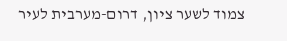צמוד לשער ציון, דרום-מערבית לעיר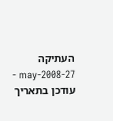העתיקה
27-may-2008 - עודכן בתאריך